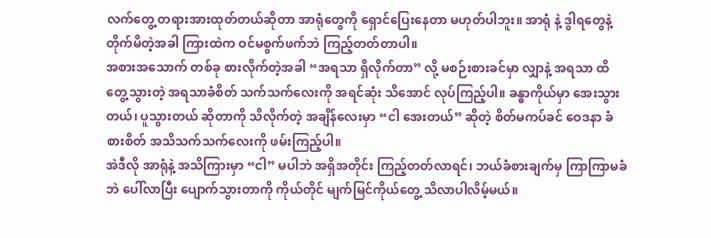လက်တွေ့ တရားအားထုတ်တယ်ဆိုတာ အာရုံတွေကို ရှောင်ပြေးနေတာ မဟုတ်ပါဘူး။ အာရုံ နဲ့ ဒွါရတွေနဲ့ တိုက်မိတဲ့အခါ ကြားထဲက ဝင်မစွက်ဖက်ဘဲ ကြည့်တတ်တာပါ။
အစားအသောက် တစ်ခု စားလိုက်တဲ့အခါ “အရသာ ရှိလိုက်တာ” လို့ မစဉ်းစားခင်မှာ လျှာနဲ့ အရသာ ထိတွေ့သွားတဲ့ အရသာခံစိတ် သက်သက်လေးကို အရင်ဆုံး သိအောင် လုပ်ကြည့်ပါ။ ခန္ဓာကိုယ်မှာ အေးသွားတယ်၊ ပူသွားတယ် ဆိုတာကို သိလိုက်တဲ့ အချိန်လေးမှာ “ငါ အေးတယ်” ဆိုတဲ့ စိတ်မကပ်ခင် ဝေဒနာ ခံစားစိတ် အသိသက်သက်လေးကို ဖမ်းကြည့်ပါ။
အဲဒီလို အာရုံနဲ့ အသိကြားမှာ “ငါ” မပါဘဲ အရှိအတိုင်း ကြည့်တတ်လာရင်၊ ဘယ်ခံစားချက်မှ ကြာကြာမခံဘဲ ပေါ်လာပြီး ပျောက်သွားတာကို ကိုယ်တိုင် မျက်မြင်ကိုယ်တွေ့ သိလာပါလိမ့်မယ်။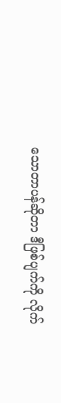သောတာပန်ဆိုတာ ဒီဖြစ်ပျက်ကို လိုက်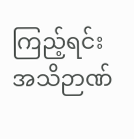ကြည့်ရင်း အသိဉာဏ်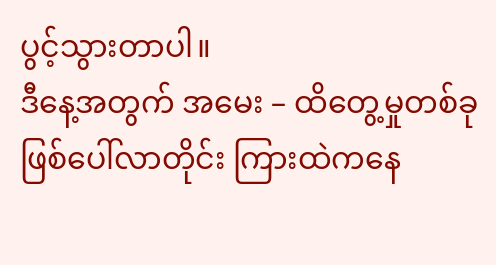ပွင့်သွားတာပါ။
ဒီနေ့အတွက် အမေး – ထိတွေ့မှုတစ်ခု ဖြစ်ပေါ်လာတိုင်း ကြားထဲကနေ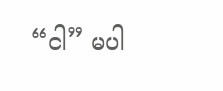“ငါ” မပါ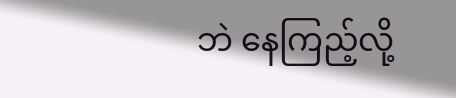ဘဲ နေကြည့်လို့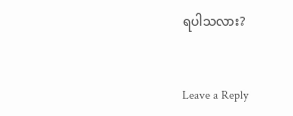ရပါသလား?


Leave a Reply